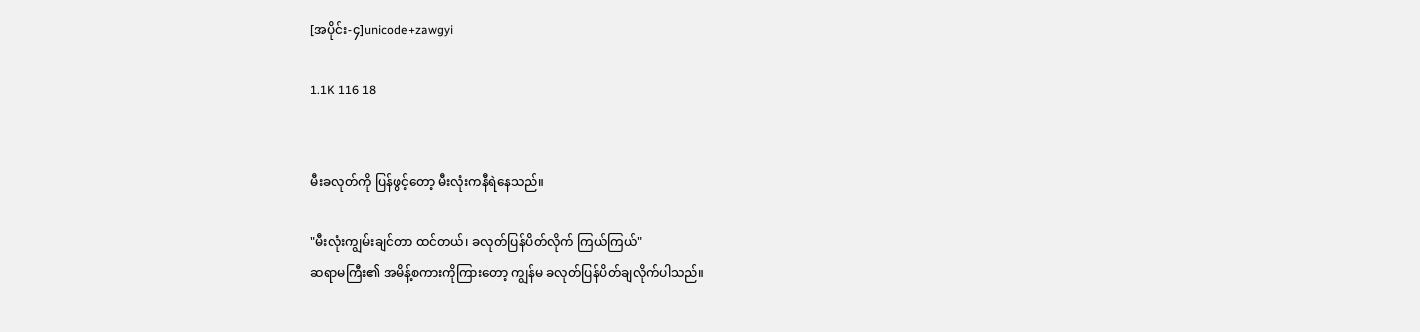[အပိုင်း-၄]unicode+zawgyi

1.1K 116 18


မီးခလုတ်ကို ပြန်ဖွင့်တော့ မီးလုံးကနီရဲနေသည်။

"မီးလုံးကျွမ်းချင်တာ ထင်တယ်၊ ခလုတ်ပြန်ပိတ်လိုက် ကြယ်ကြယ်"
ဆရာမကြီး၏ အမိန့်စကားကိုကြားတော့ ကျွန်မ ခလုတ်ပြန်ပိတ်ချလိုက်ပါသည်။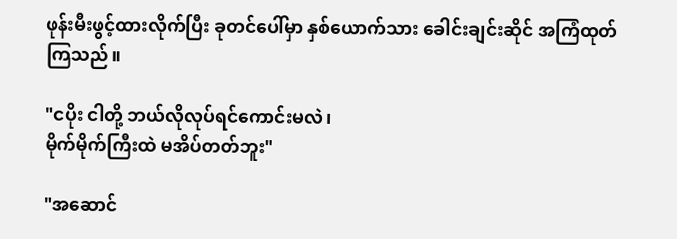ဖုန်းမီးဖွင့်ထားလိုက်ပြီး ခုတင်ပေါ်မှာ နှစ်ယောက်သား ခေါင်းချင်းဆိုင် အကြံထုတ်ကြသည်။

"ငပိုး ငါတို့ ဘယ်လိုလုပ်ရင်ကောင်းမလဲ၊
မိုက်မိုက်ကြီးထဲ မအိပ်တတ်ဘူး"

"အဆောင်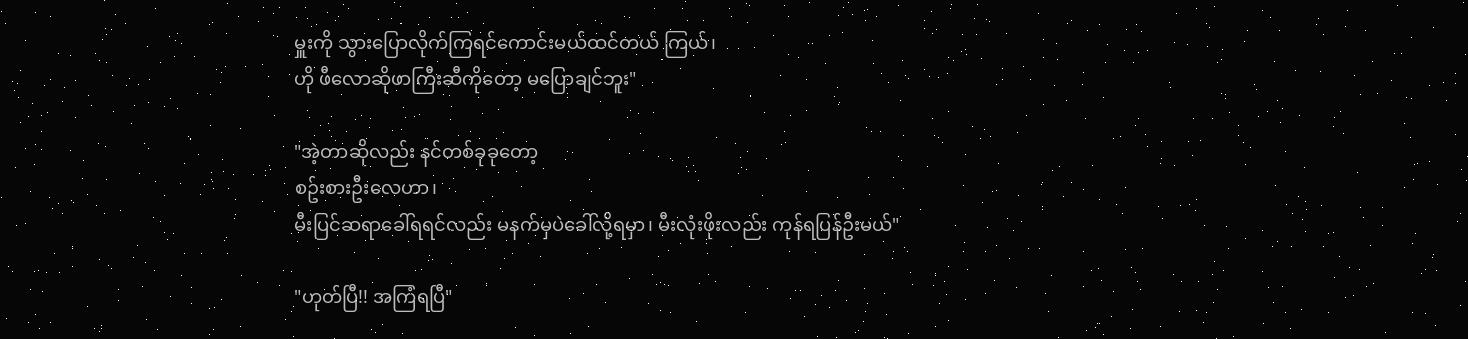မှူးကို သွားပြောလိုက်ကြရင်ကောင်းမယ်ထင်တယ် ကြယ်၊
ဟို ဖီလောဆိုဖာကြီးဆီကိုတော့ မပြောချင်ဘူး"

"အဲ့တာဆိုလည်း နင်တစ်ခုခုတော့
စဥ်းစားဦးလေဟာ၊
မီးပြင်ဆရာခေါ်ရရင်လည်း မနက်မှပဲခေါ်လို့ရမှာ၊ မီးလုံးဖိုးလည်း ကုန်ရပြန်ဦးမယ်"

"ဟုတ်ပြီ!! အကြံရပြီ"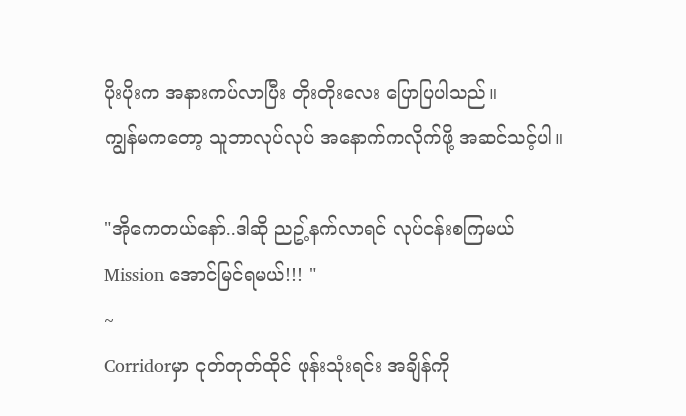ပိုးပိုးက အနားကပ်လာပြီး တိုးတိုးလေး ပြောပြပါသည်။
ကျွန်မကတော့ သူဘာလုပ်လုပ် အနောက်ကလိုက်ဖို့ အဆင်သင့်ပါ။

"အိုကေတယ်နော်..ဒါဆို ညဥ့်နက်လာရင် လုပ်ငန်းစကြမယ်
Mission အောင်မြင်ရမယ်!!! "
~
Corridorမှာ ငုတ်တုတ်ထိုင် ဖုန်းသုံးရင်း အချိန်ကို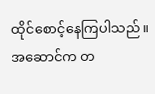ထိုင်စောင့်နေကြပါသည်။
အဆောင်က တ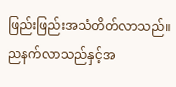ဖြည်းဖြည်းအသံတိတ်လာသည်။
ညနက်လာသည်နှင့်အ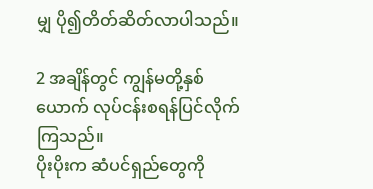မျှ ပို၍တိတ်ဆိတ်လာပါသည်။

2 အချိန်တွင် ကျွန်မတို့နှစ်ယောက် လုပ်ငန်းစရန်ပြင်လိုက်ကြသည်။
ပိုးပိုးက ဆံပင်ရှည်တွေကို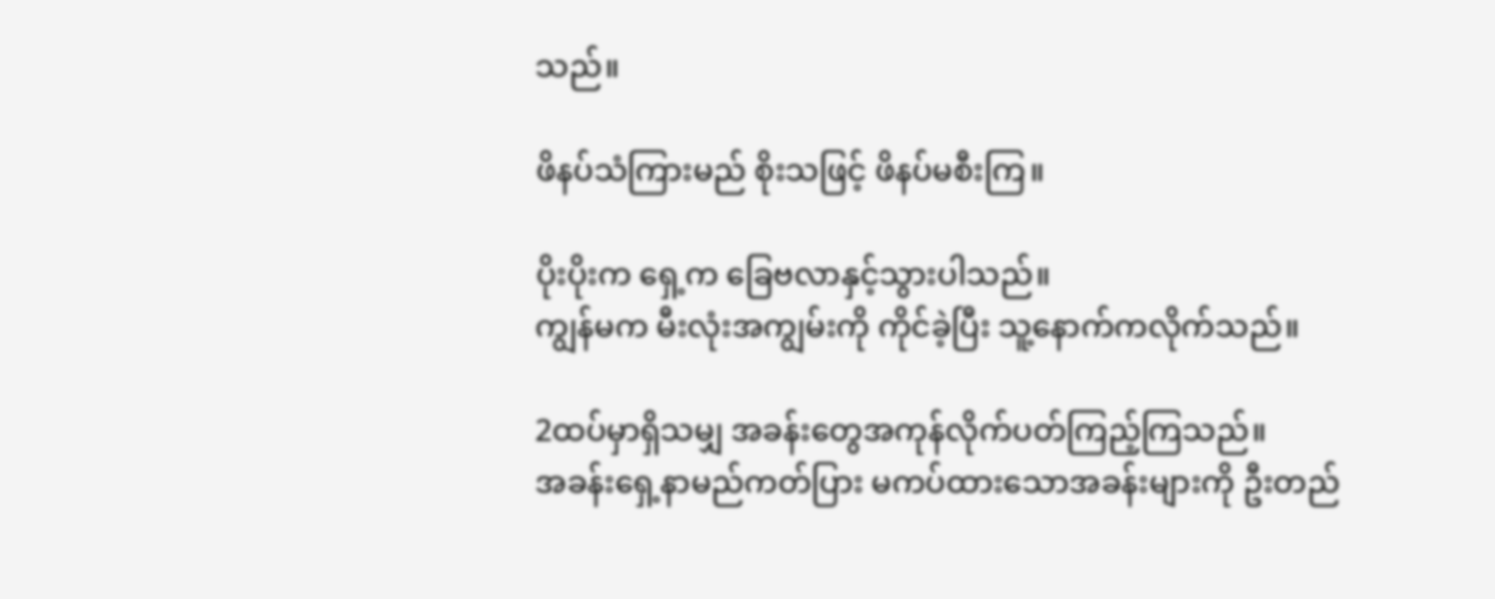သည်။

ဖိနပ်သံကြားမည် စိုးသဖြင့် ဖိနပ်မစီးကြ။

ပိုးပိုးက ရှေ့က ခြေဗလာနှင့်သွားပါသည်။
ကျွန်မက မီးလုံးအကျွမ်းကို ကိုင်ခဲ့ပြီး သူ့နောက်ကလိုက်သည်။

2ထပ်မှာရှိသမျှ အခန်းတွေအကုန်လိုက်ပတ်ကြည့်ကြသည်။
အခန်းရှေ့နာမည်ကတ်ပြား မကပ်ထားသောအခန်းများကို ဦးတည်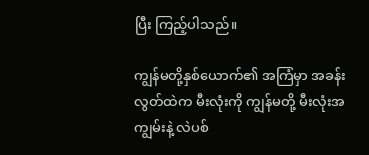ပြီး ကြည့်ပါသည်။

ကျွန်မတို့နှစ်ယောက်၏ အကြံမှာ အခန်းလွတ်ထဲက မီးလုံးကို ကျွန်မတို့ မီးလုံးအကျွမ်းနဲ့ လဲပစ်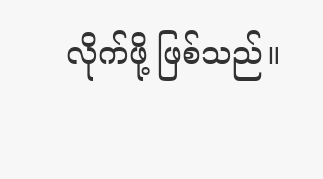လိုက်ဖို့ ဖြစ်သည်။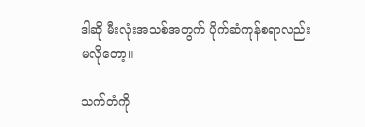ဒါဆို မီးလုံးအသစ်အတွက် ပိုက်ဆံကုန်စရာလည်း မလိုတော့။

သက်တံကို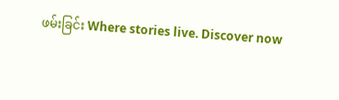ဖမ်းခြင်း Where stories live. Discover now